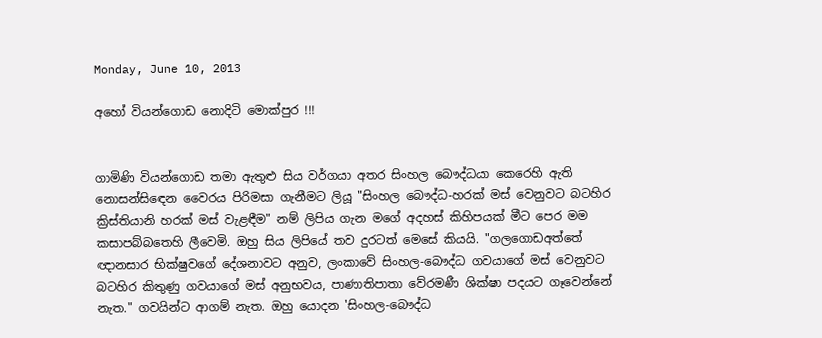Monday, June 10, 2013

අහෝ වියන්ගොඩ නොදිටි මොක්පුර !!!


ගාමිණි වියන්ගොඩ තමා ඇතුළු සිය වර්ගයා අතර සිංහල බෞද්ධයා කෙරෙහි ඇති නොසන්සිඳෙන වෛරය පිරිමසා ගැනීමට ලියූ "සිංහල බෞද්ධ-හරක් මස් වෙනුවට බටහිර ක්‍රිස්තියානි හරක් මස් වැළඳීම" නම් ලිපිය ගැන මගේ අදහස් කිහිපයක් මීට පෙර මම කසාපබ්බතෙහි ලීවෙමි. ඔහු සිය ලිපියේ තව දුරටත් මෙසේ කියයි. "ගලගොඩඅත්තේ ඥානසාර භික්ෂුවගේ දේශනාවට අනුව, ලංකාවේ සිංහල-බෞද්ධ ගවයාගේ මස් වෙනුවට බටහිර කිතුණු ගවයාගේ මස් අනුභවය, පාණාතිපාතා වේරමණී ශික්ෂා පදයට ගෑවෙන්නේ නැත." ගවයින්ට ආගම් නැත. ඔහු යොදන 'සිංහල-බෞද්ධ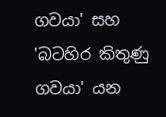ගවයා' සහ 'බටහිර කිතුණු ගවයා' යන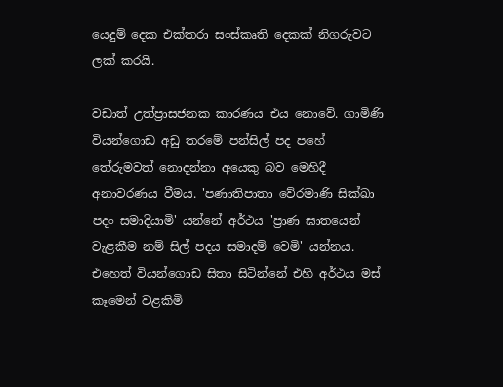යෙදුම් දෙක එක්තරා සංස්කෘති දෙකක් නිගරුවට ලක් කරයි.

වඩාත් උත්ප්‍රාසජනක කාරණය එය නොවේ. ගාමිණි වියන්ගොඩ අඩු තරමේ පන්සිල් පද පහේ තේරුමවත් නොදන්නා අයෙකු බව මෙහිදී අනාවරණය වීමය. 'පණාතිපාතා වේරමාණි සික්ඛා පදං සමාදියාමි' යන්නේ අර්ථය 'ප්‍රාණ ඝාතයෙන් වැළකීම නම් සිල් පදය සමාදම් වෙමි' යන්නය. එහෙත් වියන්ගොඩ සිතා සිටින්නේ එහි අර්ථය මස් කෑමෙන් වළකිමි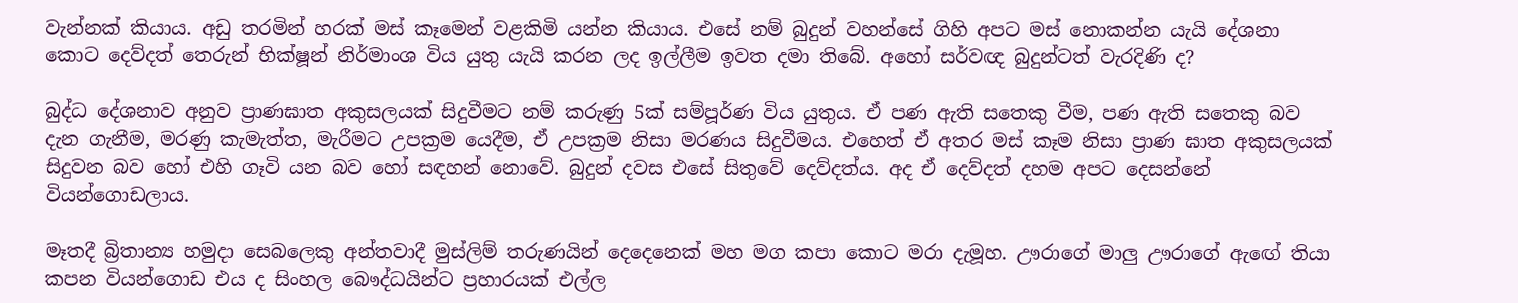වැන්නක් කියාය. අඩු තරමින් හරක් මස් කෑමෙන් වළකිමි යන්න කියාය. එසේ නම් බුදුන් වහන්සේ ගිහි අපට මස් නොකන්න යැයි දේශනා කොට දෙව්දත් තෙරුන් භික්ෂූන් නිර්මාංශ විය යුතු යැයි කරන ලද ඉල්ලීම ඉවත දමා තිබේ. අහෝ සර්වඥ බුදුන්ටත් වැරදිණි ද?

බුද්ධ දේශනාව අනුව ප්‍රාණඝාත අකුසලයක් සිදුවීමට නම් කරුණු 5ක් සම්පූර්ණ විය යුතුය. ඒ පණ ඇති සතෙකු වීම, පණ ඇති සතෙකු බව දැන ගැනීම, මරණු කැමැත්ත, මැරීමට උපක්‍රම යෙදීම, ඒ උපක්‍රම නිසා මරණය සිදුවීමය. එහෙත් ඒ අතර මස් කෑම නිසා ප්‍රාණ ඝාත අකුසලයක් සිදුවන බව හෝ එහි ගෑවි යන බව හෝ සඳහන් නොවේ. බුදුන් දවස එසේ සිතුවේ දෙව්දත්ය. අද ඒ දෙව්දත් දහම අපට දෙසන්නේ වියන්ගොඩලාය.

මෑතදී බ්‍රිතාන්‍ය හමුදා සෙබලෙකු අන්තවාදී මුස්ලිම් තරුණයින් දෙදෙනෙක් මහ මග කපා කොට මරා දැමූහ. ඌරාගේ මාලු ඌරාගේ ඇඟේ තියා කපන වියන්ගොඩ එය ද සිංහල බෞද්ධයින්ට ප්‍රහාරයක් එල්ල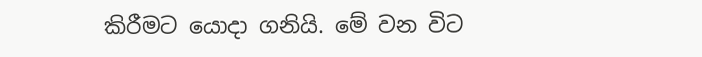කිරීමට යොදා ගනියි. මේ වන විට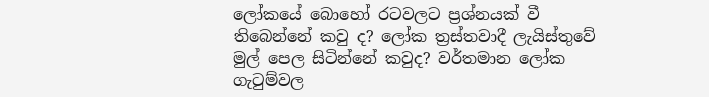ලෝකයේ බොහෝ රටවලට ප්‍රශ්නයක් වී තිබෙන්නේ කවු ද? ලෝක ත්‍රස්තවාදී ලැයිස්තුවේ මුල් පෙල සිටින්නේ කවුද? වර්තමාන ලෝක ගැටුම්වල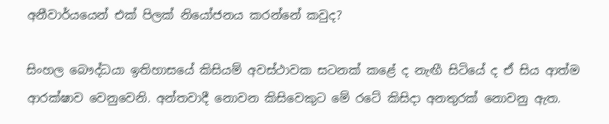අනීවාර්යයෙන් එක් පිලක් නියෝජනය කරන්නේ කවුද?

සිංහල බෞද්ධයා ඉතිහාසයේ කිසියම් අවස්ථාවක සටනක් කළේ ද නැඟී සිටියේ ද ඒ සිය ආත්ම ආරක්ෂාව වෙනුවෙනි. අන්තවාදී නොවන කිසිවෙකුට මේ රටේ කිසිදා අනතුරක් නොවනු ඇත.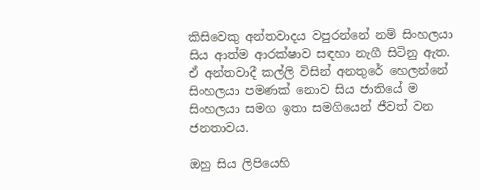කිසිවෙකු අන්තවාදය වපුරන්නේ නම් සිංහලයා සිය ආත්ම ආරක්ෂාව සඳහා නැගී සිටිනු ඇත. ඒ අන්තවාදී කල්ලි විසින් අනතුරේ හෙලන්නේ සිංහලයා පමණක් නොව සිය ජාතියේ ම සිංහලයා සමග ඉතා සමගියෙන් ජීවත් වන ජනතාවය.

ඔහු සිය ලිපියෙහි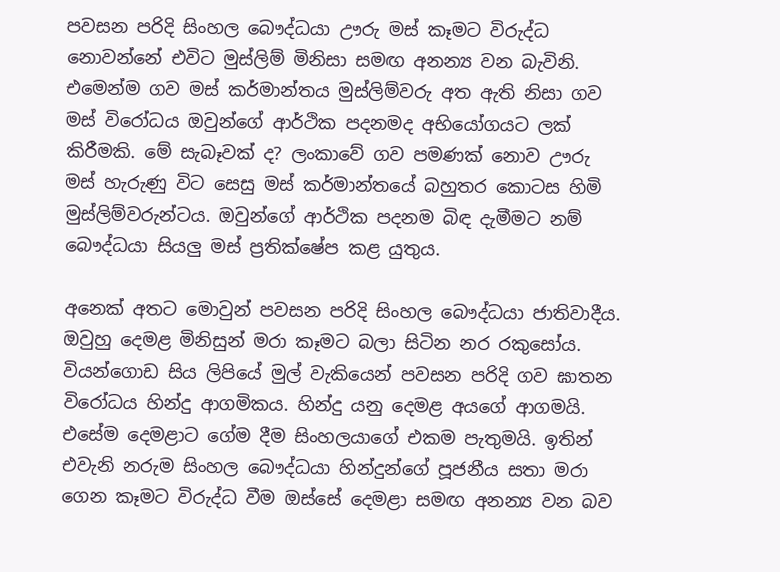පවසන පරිදි සිංහල බෞද්ධයා ඌරු මස් කෑමට විරුද්ධ නොවන්නේ එවිට මුස්ලිම් මිනිසා සමඟ අනන්‍ය වන බැවිනි. එමෙන්ම ගව මස් කර්මාන්තය මුස්ලිම්වරු අත ඇති නිසා ගව මස් විරෝධය ඔවුන්ගේ ආර්ථික පදනමද අභියෝගයට ලක් කිරීමකි. මේ සැබෑවක් ද? ලංකාවේ ගව පමණක් නොව ඌරු මස් හැරුණු විට සෙසු මස් කර්මාන්තයේ බහුතර කොටස හිමි මුස්ලිම්වරුන්ටය. ඔවුන්ගේ ආර්ථික පදනම බිඳ දැමීමට නම් බෞද්ධයා සියලු මස් ප්‍රතික්ෂේප කළ යුතුය.

අනෙක් අතට මොවුන් පවසන පරිදි සිංහල බෞද්ධයා ජාතිවාදීය. ඔවුහු දෙමළ මිනිසුන් මරා කෑමට බලා සිටින නර රකුසෝය. වියන්ගොඩ සිය ලිපියේ මුල් වැකියෙන් පවසන පරිදි ගව ඝාතන විරෝධය හින්දු ආගමිකය. හින්දු යනු දෙමළ අයගේ ආගමයි. එසේම දෙමළාට ගේම දීම සිංහලයාගේ එකම පැතුමයි. ඉතින් එවැනි නරුම සිංහල බෞද්ධයා හින්දුන්ගේ පූජනීය සතා මරා ගෙන කෑමට විරුද්ධ වීම ඔස්සේ දෙමළා සමඟ අනන්‍ය වන බව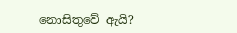නොසිතුවේ ඇයි?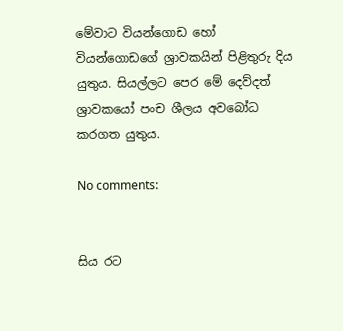මේවාට වියන්ගොඩ හෝ වියන්ගොඩගේ ශ්‍රාවකයින් පිළිතුරු දිය යුතුය. සියල්ලට පෙර මේ දෙව්දත් ශ්‍රාවකයෝ පංච ශීලය අවබෝධ කරගත යුතුය.

No comments:


සිය රට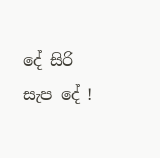දේ සිරි සැප දේ !